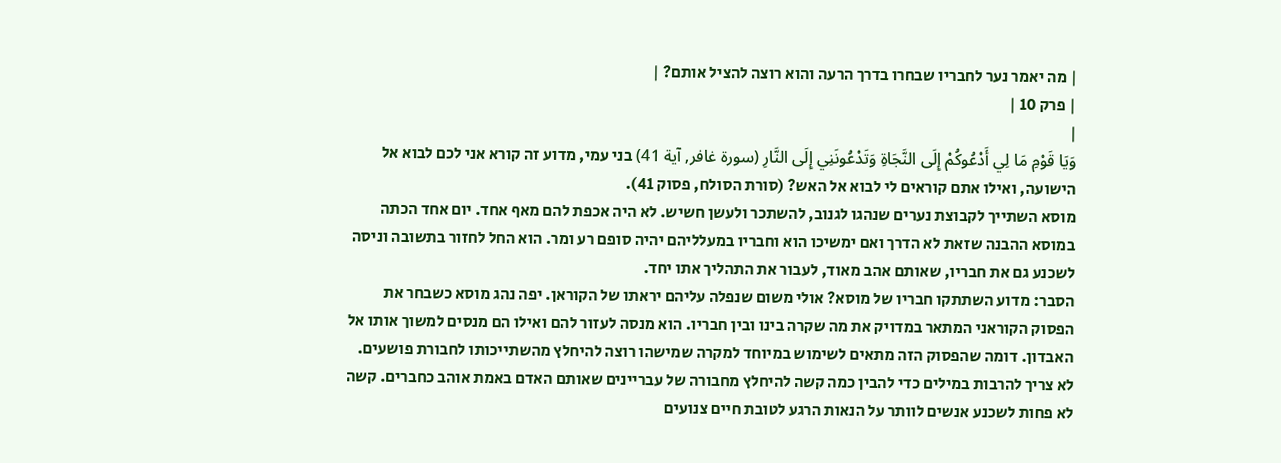| מה יאמר נער לחבריו שבחרו בדרך הרעה והוא רוצה להציל אותם? |
| פרק 10 |
|
وَيَا قَوْمِ مَا لِي أَدْعُوكُمْ إِلَى النَّجَاةِ وَتَدْعُونَنِي إِلَى النَّارِ (سورة غافر, آية 41) בני עמי, מדוע זה קורא אני לכם לבוא אל הישועה, ואילו אתם קוראים לי לבוא אל האש? (סורת הסולח, פסוק 41).
מוסא השתייך לקבוצת נערים שנהגו לגנוב, להשתכר ולעשן חשיש. לא היה אכפת להם מאף אחד. יום אחד הכתה במוסא ההבנה שזאת לא הדרך ואם ימשיכו הוא וחבריו במעלליהם יהיה סופם רע ומר. הוא החל לחזור בתשובה וניסה לשכנע גם את חבריו, שאותם אהב מאוד, לעבור את התהליך אתו יחד.
הסבר: מדוע השתתקו חבריו של מוסא? אולי משום שנפלה עליהם יראתו של הקוראן. יפה נהג מוסא כשבחר את הפסוק הקוראני המתאר במדויק את מה שקרה בינו ובין חבריו. הוא מנסה לעזור להם ואילו הם מנסים למשוך אותו אל האבדון. דומה שהפסוק הזה מתאים לשימוש במיוחד למקרה שמישהו רוצה להיחלץ מהשתייכותו לחבורת פושעים. לא צריך להרבות במילים כדי להבין כמה קשה להיחלץ מחבורה של עבריינים שאותם האדם באמת אוהב כחברים. קשה לא פחות לשכנע אנשים לוותר על הנאות הרגע לטובת חיים צנועים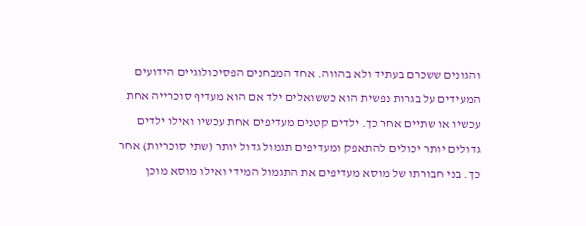והגונים ששכרם בעתיד ולא בהווה. אחד המבחנים הפסיכולוגיים הידועים המעידים על בגרות נפשית הוא כששואלים ילד אם הוא מעדיף סוכרייה אחת עכשיו או שתיים אחר כך. ילדים קטנים מעדיפים אחת עכשיו ואילו ילדים גדולים יותר יכולים להתאפק ומעדיפים תגמול גדול יותר (שתי סוכריות) אחר כך. בני חבורתו של מוסא מעדיפים את התגמול המידי ואילו מוסא מוכן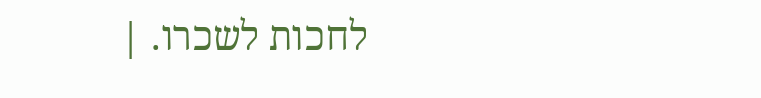לחכות לשכרו. |